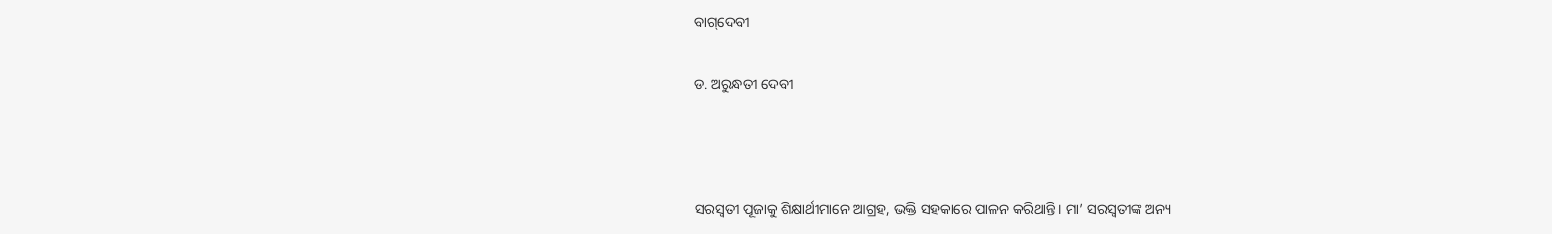ବାଗ୍‌ଦେବୀ

ଡ. ଅରୁନ୍ଧତୀ ଦେବୀ



ସରସ୍ବତୀ ପୂଜାକୁ ଶିକ୍ଷାର୍ଥୀମାନେ ଆଗ୍ରହ, ଭକ୍ତି ସହକାରେ ପାଳନ କରିଥାନ୍ତି। ମା’ ସରସ୍ବତୀଙ୍କ ଅନ୍ୟ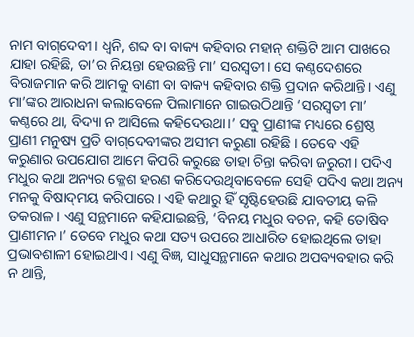ନାମ ବାଗ୍‌ଦେବୀ। ଧ୍ୱନି, ଶବ୍ଦ ବା ବାକ୍ୟ କହିବାର ମହାନ୍‌ ଶକ୍ତିଟି ଆମ ପାଖରେ ଯାହା ରହିଛି, ତା’ର ନିୟନ୍ତା ହେଉଛନ୍ତି ମା’ ସରସ୍ବତୀ। ସେ କଣ୍ଠଦେଶରେ ବିରାଜମାନ କରି ଆମକୁ ବାଣୀ ବା ବାକ୍ୟ କହିବାର ଶକ୍ତି ପ୍ରଦାନ କରିଥାନ୍ତି। ଏଣୁ ମା’ଙ୍କର ଆରାଧନା କଲାବେଳେ ପିଲାମାନେ ଗାଇଉଠିଥାନ୍ତି ‘ସରସ୍ବତୀ ମା’ କଣ୍ଠରେ ଥା, ବିଦ୍ୟା ନ ଆସିଲେ କହିଦେଉଥା।’ ସବୁ ପ୍ରାଣୀଙ୍କ ମଧ୍ୟରେ ଶ୍ରେଷ୍ଠ ପ୍ରାଣୀ ମନୁଷ୍ୟ ପ୍ରତି ବାଗ୍‌ଦେବୀଙ୍କର ଅସୀମ କରୁଣା ରହିଛି । ତେବେ ଏହି କରୁଣାର ଉପଯୋଗ ଆମେ କିପରି କରୁଛେ ତାହା ଚିନ୍ତା କରିବା ଜରୁରୀ। ପଦିଏ ମଧୁର କଥା ଅନ୍ୟର କ୍ଳେଶ ହରଣ କରିଦେଉଥିବାବେଳେ ସେହି ପଦିଏ କଥା ଅନ୍ୟ ମନକୁ ବିଷାଦ୍‌ମୟ କରିପାରେ। ଏହି କଥାରୁ ହିଁ ସୃଷ୍ଟିହେଉଛି ଯାବତୀୟ କଳି ତକରାଳ। ଏଣୁ ସନ୍ଥମାନେ କହିଯାଇଛନ୍ତି, ‘ବିନୟ ମଧୁର ବଚନ, କହି ତୋଷିବ ପ୍ରାଣୀମନ।’ ତେବେ ମଧୁର କଥା ସତ୍ୟ ଉପରେ ଆଧାରିତ ହୋଇଥିଲେ ତାହା ପ୍ରଭାବଶାଳୀ ହୋଇଥାଏ। ଏଣୁ ବିଜ୍ଞ, ସାଧୁସନ୍ଥମାନେ କଥାର ଅପବ୍ୟବହାର କରି ନ ଥାନ୍ତି,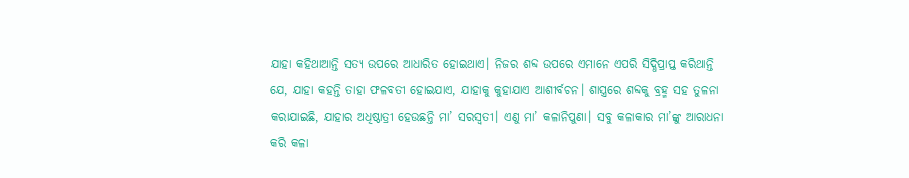ଯାହା କହିଥାଆନ୍ତି ସତ୍ୟ ଉପରେ ଆଧାରିତ ହୋଇଥାଏ। ନିଜର ଶବ୍ଦ ଉପରେ ଏମାନେ ଏପରି ସିଦ୍ଧିପ୍ରାପ୍ତ କରିଥାନ୍ତି ଯେ, ଯାହା କହନ୍ତି ତାହା ଫଳବତୀ ହୋଇଯାଏ, ଯାହାକୁ କୁହାଯାଏ ଆଶୀର୍ବଚନ। ଶାସ୍ତ୍ରରେ ଶବ୍ଦକୁ ବ୍ରହ୍ମ ସହ ତୁଳନା କରାଯାଇଛି, ଯାହାର ଅଧିଷ୍ଠାତ୍ରୀ ହେଉଛନ୍ତି ମା’ ସରସ୍ବତୀ। ଏଣୁ ମା’ କଳାନିପୁଣା। ସବୁ କଳାକାର ମା’ଙ୍କୁ ଆରାଧନା କରି କଳା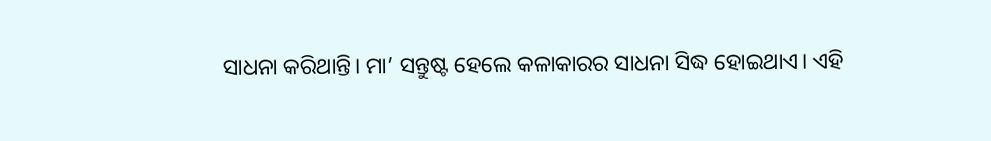ସାଧନା କରିଥାନ୍ତି। ମା’ ସନ୍ତୁଷ୍ଟ ହେଲେ କଳାକାରର ସାଧନା ସିଦ୍ଧ ହୋଇଥାଏ। ଏହି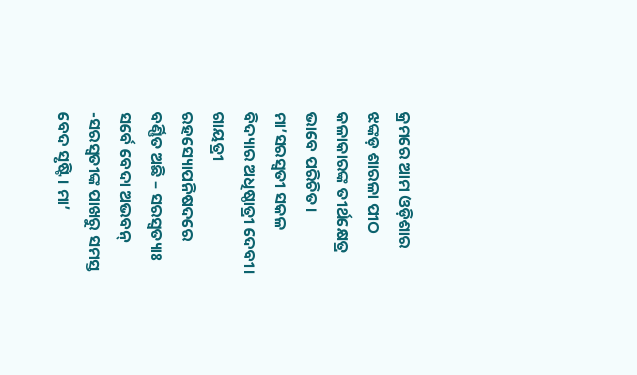କ୍ରମରେ ଆମ ଓଡ଼ିଶାର ଝଙ୍କଡ଼ ଶାରଳା ପୀଠ କଳାକାରଙ୍କ ତୀର୍ଥକ୍ଷେତ୍ର ଭାବେ ପରିଚିତ।
ମା’ସରସ୍ବତୀ ସକଳ ବିଦ୍ୟାର ଅଧିଷ୍ଠାତ୍ରୀ ଦେବୀ। ଗାୟତ୍ରୀ ରହସ୍ୟୋପନିଷଦରେ ବର୍ଣ୍ଣିତ ଅଛି – ସରସ୍ବତ୍ୟାଃ ସର୍ବେ ବେଦା ଅଭବନ୍‌ -ସରସ୍ବତୀଙ୍କ ପାଖରୁ ସମସ୍ତ ବେଦ ସୃଷ୍ଟି। ମା’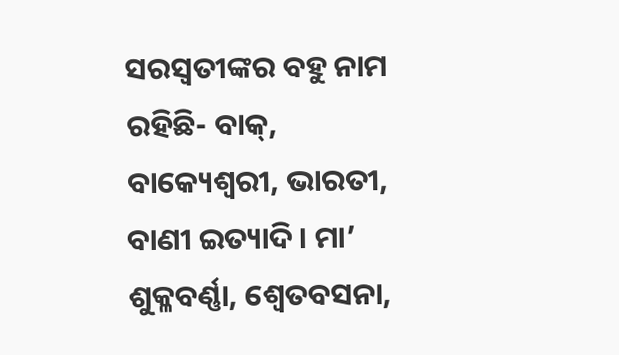ସରସ୍ବତୀଙ୍କର ବହୁ ନାମ ରହିଛି- ବାକ୍‌, ବାକ୍ୟେଶ୍ୱରୀ, ଭାରତୀ, ବାଣୀ ଇତ୍ୟାଦି। ମା’ ଶୁକ୍ଳବର୍ଣ୍ଣା, ଶ୍ୱେତବସନା,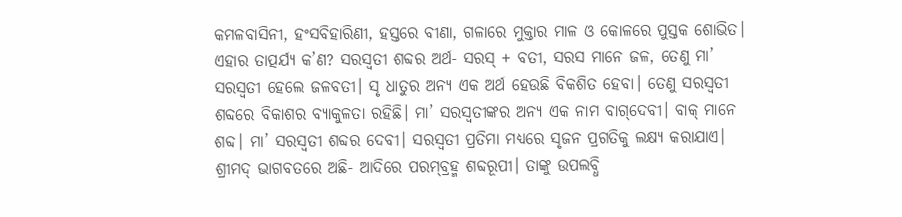କମଳବାସିନୀ, ହଂସବିହାରିଣୀ, ହସ୍ତରେ ବୀଣା, ଗଳାରେ ମୁକ୍ତାର ମାଳ ଓ କୋଳରେ ପୁସ୍ତକ ଶୋଭିତ। ଏହାର ତାତ୍ପର୍ଯ୍ୟ କ’ଣ? ସରସ୍ବତୀ ଶବ୍ଦର ଅର୍ଥ- ସରସ୍‌ + ବତୀ, ସରସ ମାନେ ଜଳ, ତେଣୁ ମା’ ସରସ୍ବତୀ ହେଲେ ଜଳବତୀ। ସୃ ଧାତୁର ଅନ୍ୟ ଏକ ଅର୍ଥ ହେଉଛି ବିକଶିତ ହେବା। ତେଣୁ ସରସ୍ବତୀ ଶବ୍ଦରେ ବିକାଶର ବ୍ୟାକୁଳତା ରହିଛି। ମା’ ସରସ୍ବତୀଙ୍କର ଅନ୍ୟ ଏକ ନାମ ବାଗ୍‌ଦେବୀ। ବାକ୍‌ ମାନେ ଶବ୍ଦ। ମା’ ସରସ୍ବତୀ ଶବ୍ଦର ଦେବୀ। ସରସ୍ବତୀ ପ୍ରତିମା ମଧ୍ୟରେ ସୃଜନ ପ୍ରଗତିକୁ ଲକ୍ଷ୍ୟ କରାଯାଏ। ଶ୍ରୀମଦ୍‌ ଭାଗବତରେ ଅଛି- ଆଦିରେ ପରମ୍‌ବ୍ରହ୍ମ ଶବ୍ଦରୂପୀ। ତାଙ୍କୁ ଉପଲବ୍ଧି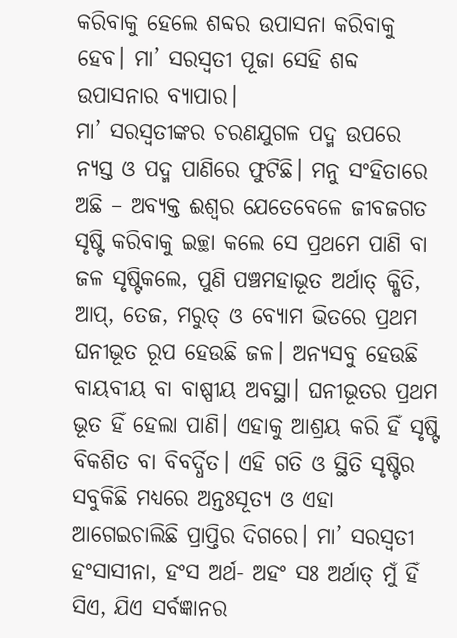କରିବାକୁ ହେଲେ ଶବ୍ଦର ଉପାସନା କରିବାକୁ ହେବ। ମା’ ସରସ୍ବତୀ ପୂଜା ସେହି ଶବ୍ଦ ଉପାସନାର ବ୍ୟାପାର।
ମା’ ସରସ୍ବତୀଙ୍କର ଚରଣଯୁଗଳ ପଦ୍ମ ଉପରେ ନ୍ୟସ୍ତ ଓ ପଦ୍ମ ପାଣିରେ ଫୁଟିଛି। ମନୁ ସଂହିତାରେ ଅଛି – ଅବ୍ୟକ୍ତ ଈଶ୍ୱର ଯେତେବେଳେ ଜୀବଜଗତ ସୃଷ୍ଟି କରିବାକୁ ଇଚ୍ଛା କଲେ ସେ ପ୍ରଥମେ ପାଣି ବା ଜଳ ସୃଷ୍ଟିକଲେ, ପୁଣି ପଞ୍ଚମହାଭୂତ ଅର୍ଥାତ୍‌ କ୍ଷିତି, ଆପ୍‌, ତେଜ, ମରୁତ୍‌ ଓ ବ୍ୟୋମ ଭିତରେ ପ୍ରଥମ ଘନୀଭୂତ ରୂପ ହେଉଛି ଜଳ। ଅନ୍ୟସବୁ ହେଉଛି ବାୟବୀୟ ବା ବାଷ୍ପୀୟ ଅବସ୍ଥା। ଘନୀଭୂତର ପ୍ରଥମ ଭୂତ ହିଁ ହେଲା ପାଣି। ଏହାକୁ ଆଶ୍ରୟ କରି ହିଁ ସୃଷ୍ଟି ବିକଶିତ ବା ବିବର୍ଦ୍ଧିତ। ଏହି ଗତି ଓ ସ୍ଥିତି ସୃଷ୍ଟିର ସବୁକିଛି ମଧ୍ୟରେ ଅନ୍ତଃସୂତ୍ୟ ଓ ଏହା ଆଗେଇଚାଲିଛି ପ୍ରାପ୍ତିର ଦିଗରେ। ମା’ ସରସ୍ବତୀ ହଂସାସୀନା, ହଂସ ଅର୍ଥ- ଅହଂ ସଃ ଅର୍ଥାତ୍‌ ମୁଁ ହିଁ ସିଏ, ଯିଏ ସର୍ବଜ୍ଞାନର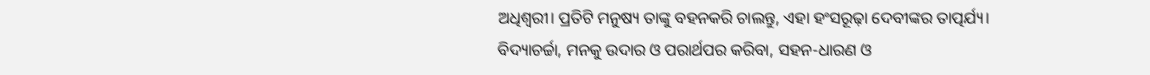ଅଧିଶ୍ୱରୀ। ପ୍ରତିଟି ମନୁଷ୍ୟ ତାଙ୍କୁ ବହନକରି ଚାଲନ୍ତୁ, ଏହା ହଂସରୂଢ଼ା ଦେବୀଙ୍କର ତାତ୍ପର୍ଯ୍ୟ। ବିଦ୍ୟାଚର୍ଚ୍ଚା, ମନକୁ ଉଦାର ଓ ପରାର୍ଥପର କରିବା, ସହନ-ଧାରଣ ଓ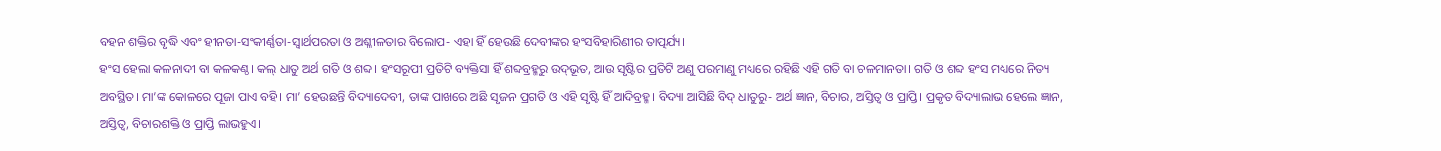ବହନ ଶକ୍ତିର ବୃଦ୍ଧି ଏବଂ ହୀନତା-ସଂକୀର୍ଣ୍ଣତା-ସ୍ବାର୍ଥପରତା ଓ ଅଶ୍ଳୀଳତାର ବିଲୋପ- ଏହା ହିଁ ହେଉଛି ଦେବୀଙ୍କର ହଂସବିହାରିଣୀର ତାତ୍ପର୍ଯ୍ୟ।
ହଂସ ହେଲା କଳନାଦୀ ବା କଳକଣ୍ଠ। କଲ୍‌ ଧାତୁ ଅର୍ଥ ଗତି ଓ ଶବ୍ଦ। ହଂସରୂପୀ ପ୍ରତିଟି ବ୍ୟକ୍ତିସା ହିଁ ଶବ୍ଦବ୍ରହ୍ମରୁ ଉଦ୍‌ଭୂତ, ଆଉ ସୃଷ୍ଟିର ପ୍ରତିଟି ଅଣୁ ପରମାଣୁ ମଧ୍ୟରେ ରହିଛି ଏହି ଗତି ବା ଚଳମାନତା। ଗତି ଓ ଶବ୍ଦ ହଂସ ମଧ୍ୟରେ ନିତ୍ୟ ଅବସ୍ଥିତ। ମା’ଙ୍କ କୋଳରେ ପୂଜା ପାଏ ବହି। ମା’ ହେଉଛନ୍ତି ବିଦ୍ୟାଦେବୀ, ତାଙ୍କ ପାଖରେ ଅଛି ସୃଜନ ପ୍ରଗତି ଓ ଏହି ସୃଷ୍ଟି ହିଁ ଆଦିବ୍ରହ୍ମ। ବିଦ୍ୟା ଆସିଛି ବିଦ୍‌ ଧାତୁରୁ- ଅର୍ଥ ଜ୍ଞାନ, ବିଚାର, ଅସ୍ତିତ୍ୱ ଓ ପ୍ରାପ୍ତି। ପ୍ରକୃତ ବିଦ୍ୟାଲାଭ ହେଲେ ଜ୍ଞାନ, ଅସ୍ତିତ୍ୱ, ବିଚାରଶକ୍ତି ଓ ପ୍ରାପ୍ତି ଲାଭହୁଏ।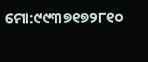ମୋ:୯୯୩୭୧୭୨୮୧୦